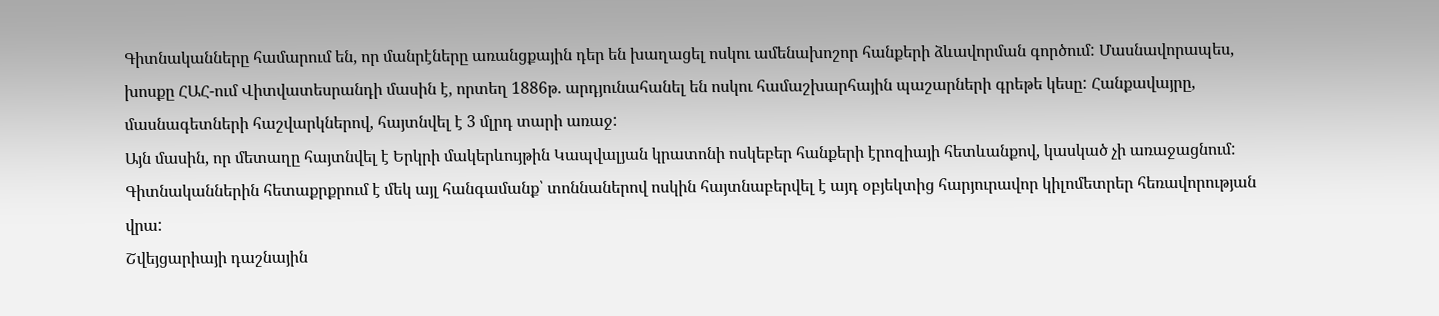Գիտնականները համարում են, որ մանրէները առանցքային դեր են խաղացել ոսկու ամենախոշոր հանքերի ձևավորման գործում: Մասնավորապես, խոսքը ՀԱՀ-ում Վիտվատեսրանդի մասին է, որտեղ 1886թ. արդյունահանել են ոսկու համաշխարհային պաշարների գրեթե կեսը: Հանքավայրը, մասնագետների հաշվարկներով, հայտնվել է 3 մլրդ տարի առաջ:
Այն մասին, որ մետաղը հայտնվել է Երկրի մակերևույթին Կապվալյան կրատոնի ոսկեբեր հանքերի էրոզիայի հետևանքով, կասկած չի առաջացնում: Գիտնականներին հետաքրքրում է մեկ այլ հանգամանք՝ տոննաներով ոսկին հայտնաբերվել է այդ օբյեկտից հարյուրավոր կիլոմետրեր հեռավորության վրա:
Շվեյցարիայի դաշնային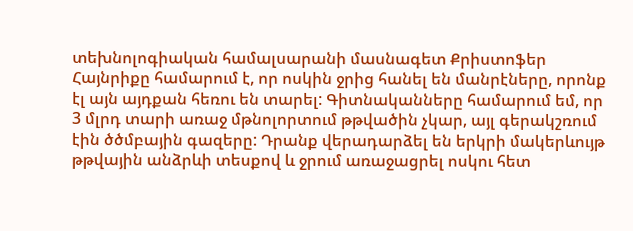տեխնոլոգիական համալսարանի մասնագետ Քրիստոֆեր Հայնրիքը համարում է, որ ոսկին ջրից հանել են մանրէները, որոնք էլ այն այդքան հեռու են տարել: Գիտնականները համարում եմ, որ 3 մլրդ տարի առաջ մթնոլորտում թթվածին չկար, այլ գերակշռում էին ծծմբային գազերը: Դրանք վերադարձել են երկրի մակերևույթ թթվային անձրևի տեսքով և ջրում առաջացրել ոսկու հետ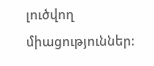լուծվող միացություններ: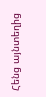Հենց այնտեղից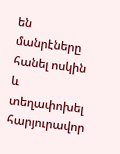են մանրէները հանել ոսկին և տեղափոխել հարյուրավոր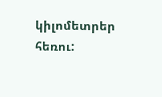կիլոմետրեր հեռու: